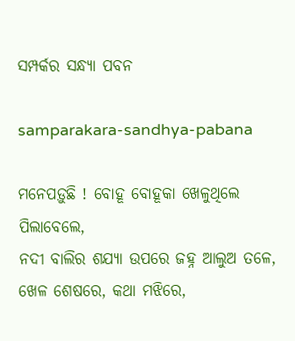ସମ୍ପର୍କର ସନ୍ଧ୍ୟା ପବନ

samparakara-sandhya-pabana

ମନେପଡ଼ୁଛି ! ବୋହୂ ବୋହୂକା ଖେଳୁଥିଲେ ପିଲାବେଲେ,
ନଦୀ ବାଲିର ଶଯ୍ୟା ଉପରେ ଜହ୍ନ ଆଲୁଅ ତଳେ,
ଖେଳ ଶେଷରେ, କଥା ମଝିରେ,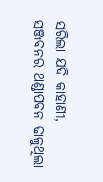ସରିଲା ଯଦି କାହାଣୀ,
ସଞ୍ଜବନର ଥଣ୍ଡାପବନ ଢାଳୁଥିଲା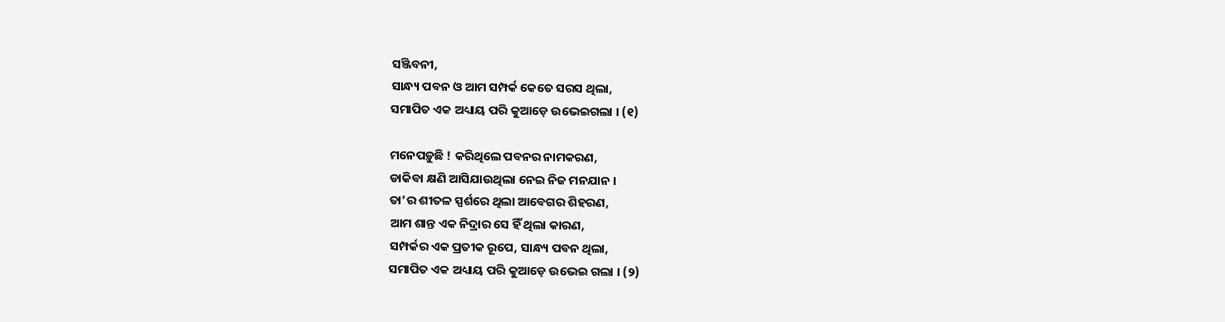ସଞ୍ଜିବନୀ,
ସାନ୍ଧ୍ୟ ପବନ ଓ ଆମ ସମ୍ପର୍କ କେତେ ସରସ ଥିଲା,
ସମାପିତ ଏକ ଅଧ୍ୟାୟ ପରି କୁଆଡ଼େ ଉଭେଇଗଲା । (୧)

ମନେପଡ଼ୁଛି ! କରିଥିଲେ ପବନର ନାମକରଣ,
ଡାକିବା କ୍ଷଣି ଆସିଯାଉଥିଲା ନେଇ ନିଜ ମନଯାନ ।
ତା’ର ଶୀତଳ ସ୍ପର୍ଶରେ ଥିଲା ଆବେଗର ଶିହରଣ,
ଆମ ଶାନ୍ତ ଏକ ନିଦ୍ରାର ସେ ହିଁ ଥିଲା କାରଣ,
ସମ୍ପର୍କର ଏକ ପ୍ରତୀକ ରୂପେ, ସାନ୍ଧ୍ୟ ପବନ ଥିଲା,
ସମାପିତ ଏକ ଅଧ୍ୟାୟ ପରି କୁଆଡ଼େ ଉଭେଇ ଗଲା । (୨)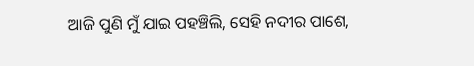ଆଜି ପୁଣି ମୁଁ ଯାଇ ପହଞ୍ଚିଲି, ସେହି ନଦୀର ପାଶେ,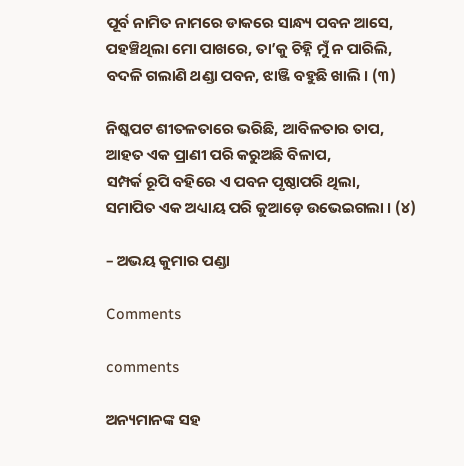ପୂର୍ବ ନାମିତ ନାମରେ ଡାକରେ ସାନ୍ଧ୍ୟ ପବନ ଆସେ,
ପହଞ୍ଚିଥିଲା ମୋ ପାଖରେ, ତା’କୁ ଚିହ୍ନି ମୁଁ ନ ପାରିଲି,
ବଦଳି ଗଲାଣି ଥଣ୍ଡା ପବନ, ଝାଞ୍ଜି ବହୁଛି ଖାଲି । (୩)

ନିଷ୍କପଟ ଶୀତଳତାରେ ଭରିଛି, ଆବିଳତାର ତାପ,
ଆହତ ଏକ ପ୍ରାଣୀ ପରି କରୁଅଛି ବିଳାପ,
ସମ୍ପର୍କ ରୂପି ବହିରେ ଏ ପବନ ପୃଷ୍ଠାପରି ଥିଲା,
ସମାପିତ ଏକ ଅଧ୍ୟାୟ ପରି କୁଆଡ଼େ ଉଭେଇଗଲା । (୪)

– ଅଭୟ କୁମାର ପଣ୍ଡା

Comments

comments

ଅନ୍ୟମାନଙ୍କ ସହ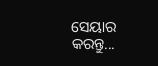ସେୟାର କରନ୍ତୁ...